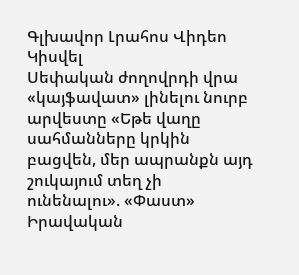Գլխավոր Լրահոս Վիդեո Կիսվել
Սեփական ժողովրդի վրա «կայֆավատ» լինելու նուրբ արվեստը «Եթե վաղը սահմանները կրկին բացվեն, մեր ապրանքն այդ շուկայում տեղ չի ունենալու». «Փաստ» Իրավական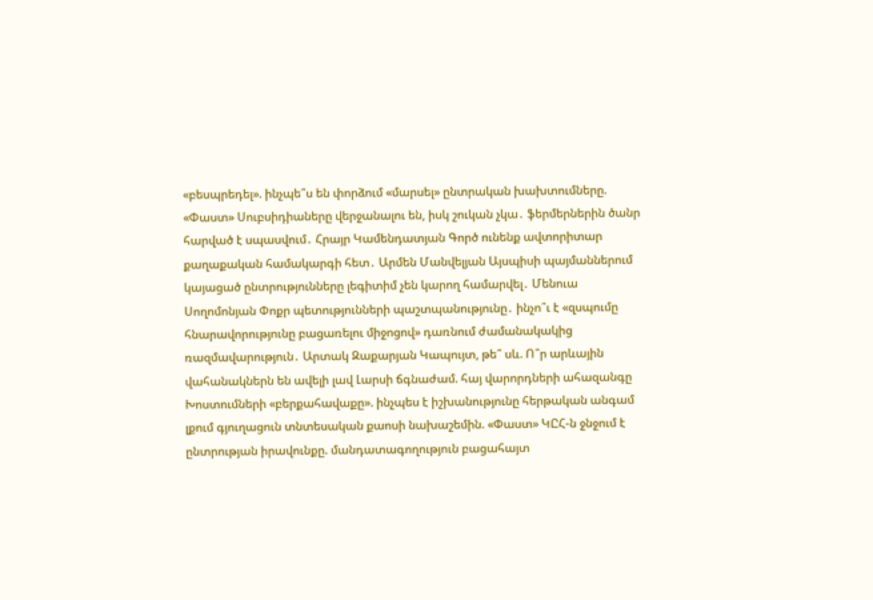«բեսպրեդել». ինչպե՞ս են փորձում «մարսել» ընտրական խախտումները. «Փաստ» Սուբսիդիաները վերջանալու են, իսկ շուկան չկա․ ֆերմերներին ծանր հարված է սպասվում․ Հրայր Կամենդատյան Գործ ունենք ավտորիտար քաղաքական համակարգի հետ․ Արմեն Մանվելյան Այսպիսի պայմաններում կայացած ընտրությունները լեգիտիմ չեն կարող համարվել․ Մենուա Սողոմոնյան Փոքր պետությունների պաշտպանությունը․ ինչո՞ւ է «զսպումը հնարավորությունը բացառելու միջոցով» դառնում ժամանակակից ռազմավարություն․ Արտակ Զաքարյան Կապույտ, թե՞ սև. Ո՞ր արևային վահանակներն են ավելի լավ Լարսի ճգնաժամ. հայ վարորդների ահազանգը Խոստումների «բերքահավաքը». ինչպես է իշխանությունը հերթական անգամ լքում գյուղացուն տնտեսական քաոսի նախաշեմին. «Փաստ» ԿԸՀ-ն ջնջում է ընտրության իրավունքը. մանդատագողություն բացահայտ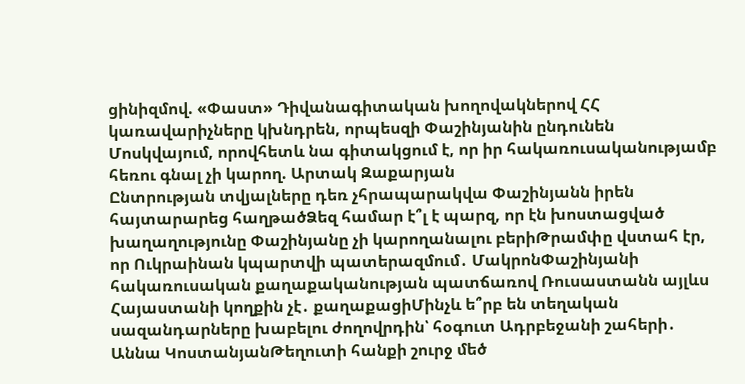ցինիզմով. «Փաստ» Դիվանագիտական խողովակներով ՀՀ կառավարիչները կխնդրեն, որպեսզի Փաշինյանին ընդունեն Մոսկվայում, որովհետև նա գիտակցում է, որ իր հակառուսականությամբ հեռու գնալ չի կարող. Արտակ Զաքարյան
Ընտրության տվյալները դեռ չհրապարակվա Փաշինյանն իրեն հայտարարեց հաղթածՁեզ համար է՞լ է պարզ, որ էն խոստացված խաղաղությունը Փաշինյանը չի կարողանալու բերիԹրամփը վստահ էր, որ Ուկրաինան կպարտվի պատերազմում․ ՄակրոնՓաշինյանի հակառուսական քաղաքականության պատճառով Ռուսաստանն այլևս Հայաստանի կողքին չէ․ քաղաքացիՄինչև ե՞րբ են տեղական սազանդարները խաբելու ժողովրդին՝ հօգուտ Ադրբեջանի շահերի․ Աննա ԿոստանյանԹեղուտի հանքի շուրջ մեծ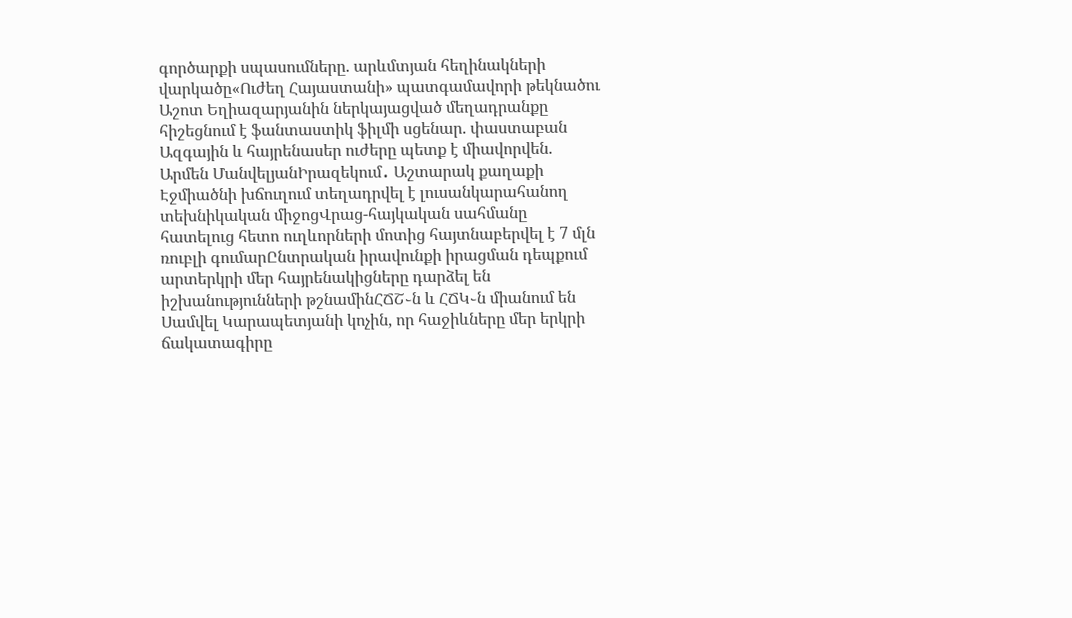գործարքի սպասումները. արևմտյան հեղինակների վարկածը«Ուժեղ Հայաստանի» պատգամավորի թեկնածու Աշոտ Եղիազարյանին ներկայացված մեղադրանքը հիշեցնում է ֆանտաստիկ ֆիլմի սցենար. փաստաբան Ազգային և հայրենասեր ուժերը պետք է միավորվեն. Արմեն ՄանվելյանԻրազեկում․ Աշտարակ քաղաքի Էջմիածնի խճուղում տեղադրվել է լուսանկարահանող տեխնիկական միջոցՎրաց-հայկական սահմանը հատելուց հետո ուղևորների մոտից հայտնաբերվել է 7 մլն ռուբլի գումարԸնտրական իրավունքի իրացման դեպքում արտերկրի մեր հայրենակիցները դարձել են իշխանությունների թշնամինՀՃՇ֊ն և ՀՃԿ֊ն միանում են Սամվել Կարապետյանի կոչին, որ հաջիևները մեր երկրի ճակատագիրը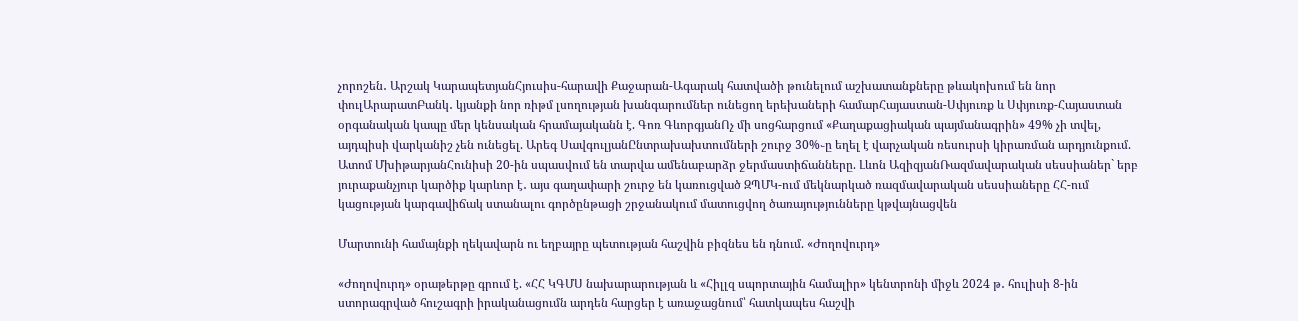չորոշեն․ Արշակ ԿարապետյանՀյուսիս-հարավի Քաջարան-Ագարակ հատվածի թունելում աշխատանքները թևակոխում են նոր փուլԱրարատԲանկ․ կյանքի նոր ռիթմ լսողության խանգարումներ ունեցող երեխաների համարՀայաստան-Սփյուռք և Սփյուռք-Հայաստան օրգանական կապը մեր կենսական հրամայականն է. Գոռ ԳևորգյանՈչ մի սոցհարցում «Քաղաքացիական պայմանագրին» 49% չի տվել, այդպիսի վարկանիշ չեն ունեցել. Արեգ ՍավգուլյանԸնտրախախտումների շուրջ 30%֊ը եղել է վարչական ռեսուրսի կիրառման արդյունքում. Ատոմ ՄխիթարյանՀունիսի 20-ին սպասվում են տարվա ամենաբարձր ջերմաստիճանները. Լևոն ԱզիզյանՌազմավարական սեսսիաներ` երբ յուրաքանչյուր կարծիք կարևոր է․ այս գաղափարի շուրջ են կառուցված ԶՊՄԿ-ում մեկնարկած ռազմավարական սեսսիաները ՀՀ-ում կացության կարգավիճակ ստանալու գործընթացի շրջանակում մատուցվող ծառայությունները կթվայնացվեն

Մարտունի համայնքի ղեկավարն ու եղբայրը պետության հաշվին բիզնես են դնում. «Ժողովուրդ»

«Ժողովուրդ» օրաթերթը գրում է. «ՀՀ ԿԳՄՍ նախարարության և «Հիլլզ սպորտային համալիր» կենտրոնի միջև 2024 թ․ հուլիսի 8-ին ստորագրված հուշագրի իրականացումն արդեն հարցեր է առաջացնում՝ հատկապես հաշվի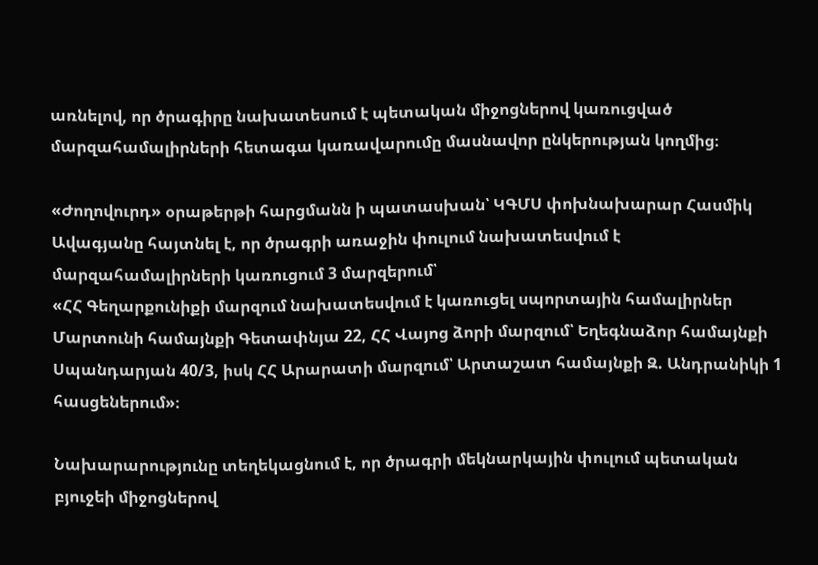առնելով, որ ծրագիրը նախատեսում է պետական միջոցներով կառուցված մարզահամալիրների հետագա կառավարումը մասնավոր ընկերության կողմից։

«Ժողովուրդ» օրաթերթի հարցմանն ի պատասխան՝ ԿԳՄՍ փոխնախարար Հասմիկ Ավագյանը հայտնել է, որ ծրագրի առաջին փուլում նախատեսվում է մարզահամալիրների կառուցում 3 մարզերում՝
«ՀՀ Գեղարքունիքի մարզում նախատեսվում է կառուցել սպորտային համալիրներ Մարտունի համայնքի Գետափնյա 22, ՀՀ Վայոց ձորի մարզում՝ Եղեգնաձոր համայնքի Սպանդարյան 40/3, իսկ ՀՀ Արարատի մարզում՝ Արտաշատ համայնքի Զ. Անդրանիկի 1 հասցեներում»։

Նախարարությունը տեղեկացնում է, որ ծրագրի մեկնարկային փուլում պետական բյուջեի միջոցներով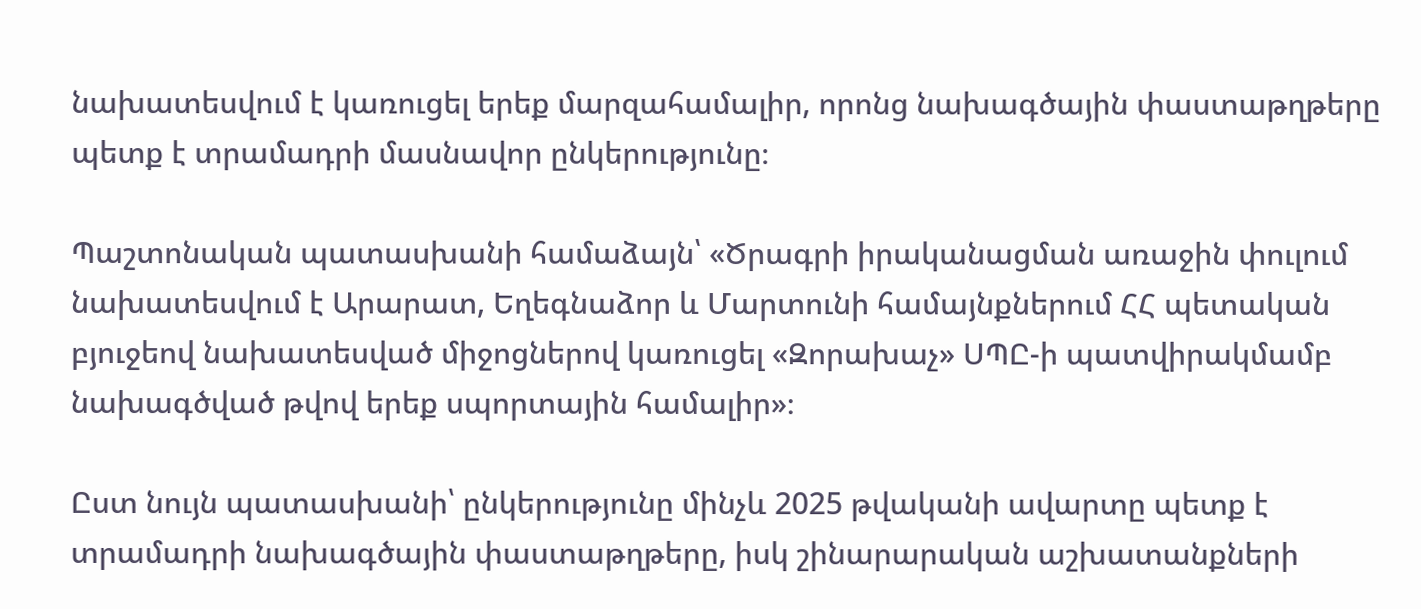նախատեսվում է կառուցել երեք մարզահամալիր, որոնց նախագծային փաստաթղթերը պետք է տրամադրի մասնավոր ընկերությունը։

Պաշտոնական պատասխանի համաձայն՝ «Ծրագրի իրականացման առաջին փուլում նախատեսվում է Արարատ, Եղեգնաձոր և Մարտունի համայնքներում ՀՀ պետական բյուջեով նախատեսված միջոցներով կառուցել «Զորախաչ» ՍՊԸ-ի պատվիրակմամբ նախագծված թվով երեք սպորտային համալիր»։

Ըստ նույն պատասխանի՝ ընկերությունը մինչև 2025 թվականի ավարտը պետք է տրամադրի նախագծային փաստաթղթերը, իսկ շինարարական աշխատանքների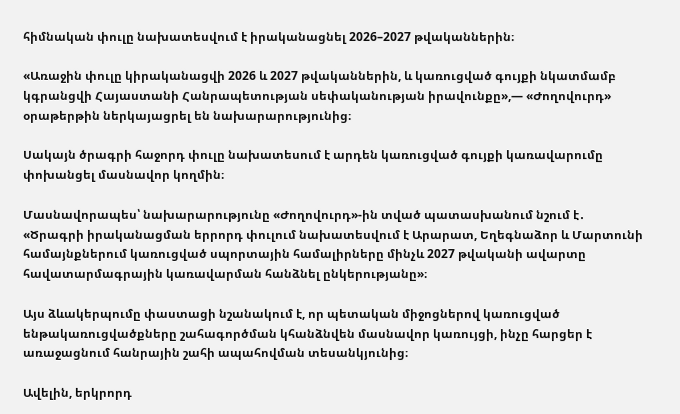հիմնական փուլը նախատեսվում է իրականացնել 2026–2027 թվականներին։

«Առաջին փուլը կիրականացվի 2026 և 2027 թվականներին, և կառուցված գույքի նկատմամբ կգրանցվի Հայաստանի Հանրապետության սեփականության իրավունքը»,— «Ժողովուրդ» օրաթերթին ներկայացրել են նախարարությունից։

Սակայն ծրագրի հաջորդ փուլը նախատեսում է արդեն կառուցված գույքի կառավարումը փոխանցել մասնավոր կողմին։

Մասնավորապես՝ նախարարությունը «Ժողովուրդ»-ին տված պատասխանում նշում է․
«Ծրագրի իրականացման երրորդ փուլում նախատեսվում է Արարատ, Եղեգնաձոր և Մարտունի համայնքներում կառուցված սպորտային համալիրները մինչև 2027 թվականի ավարտը հավատարմագրային կառավարման հանձնել ընկերությանը»։

Այս ձևակերպումը փաստացի նշանակում է, որ պետական միջոցներով կառուցված ենթակառուցվածքները շահագործման կհանձնվեն մասնավոր կառույցի, ինչը հարցեր է առաջացնում հանրային շահի ապահովման տեսանկյունից։

Ավելին, երկրորդ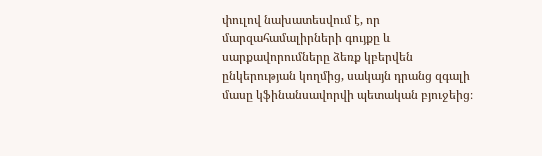փուլով նախատեսվում է, որ մարզահամալիրների գույքը և սարքավորումները ձեռք կբերվեն ընկերության կողմից, սակայն դրանց զգալի մասը կֆինանսավորվի պետական բյուջեից։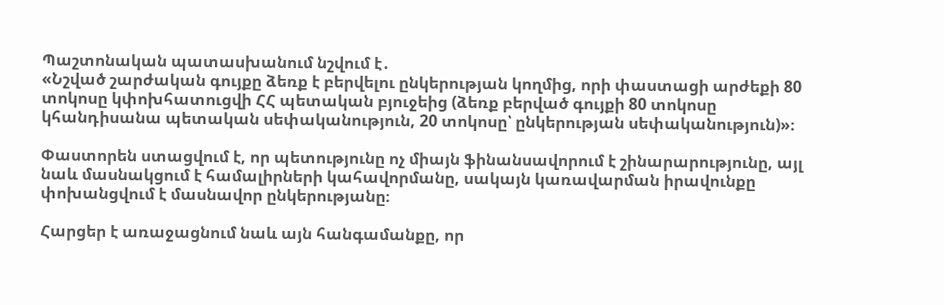Պաշտոնական պատասխանում նշվում է․
«Նշված շարժական գույքը ձեռք է բերվելու ընկերության կողմից, որի փաստացի արժեքի 80 տոկոսը կփոխհատուցվի ՀՀ պետական բյուջեից (ձեռք բերված գույքի 80 տոկոսը կհանդիսանա պետական սեփականություն, 20 տոկոսը՝ ընկերության սեփականություն)»։

Փաստորեն ստացվում է, որ պետությունը ոչ միայն ֆինանսավորում է շինարարությունը, այլ նաև մասնակցում է համալիրների կահավորմանը, սակայն կառավարման իրավունքը փոխանցվում է մասնավոր ընկերությանը։

Հարցեր է առաջացնում նաև այն հանգամանքը, որ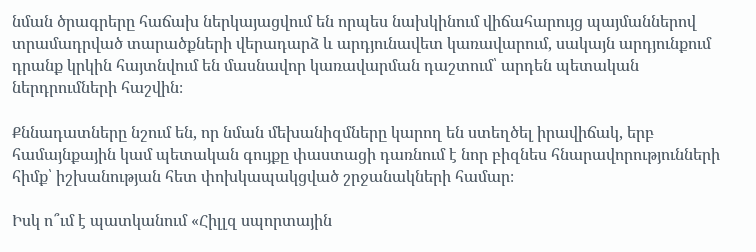նման ծրագրերը հաճախ ներկայացվում են որպես նախկինում վիճահարույց պայմաններով տրամադրված տարածքների վերադարձ և արդյունավետ կառավարում, սակայն արդյունքում դրանք կրկին հայտնվում են մասնավոր կառավարման դաշտում՝ արդեն պետական ներդրումների հաշվին։

Քննադատները նշում են, որ նման մեխանիզմները կարող են ստեղծել իրավիճակ, երբ համայնքային կամ պետական գույքը փաստացի դառնում է նոր բիզնես հնարավորությունների հիմք՝ իշխանության հետ փոխկապակցված շրջանակների համար։

Իսկ ո՞ւմ է պատկանում «Հիլլզ սպորտային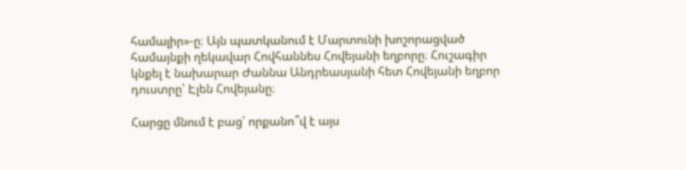համալիր»-ը։ Այն պատկանում է Մարտունի խոշորացված համայնքի ղեկավար Հովհաննես Հովեյանի եղբորը։ Հուշագիր կնքել է նախարար Ժաննա Անդրեասյանի հետ Հովեյանի եղբոր դուստրը՝ Էլեն Հովեյանը։

Հարցը մնում է բաց՝ որքանո՞վ է այս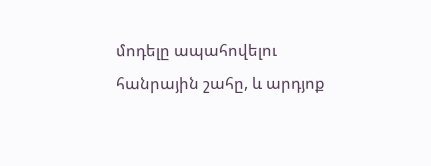մոդելը ապահովելու հանրային շահը, և արդյոք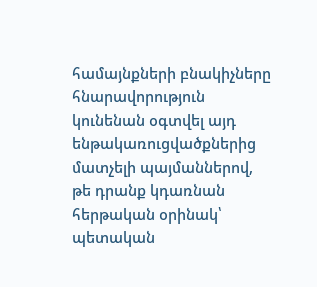համայնքների բնակիչները հնարավորություն կունենան օգտվել այդ ենթակառուցվածքներից մատչելի պայմաններով, թե դրանք կդառնան հերթական օրինակ՝ պետական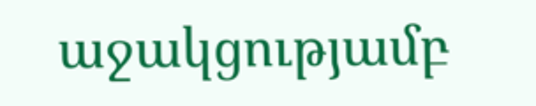աջակցությամբ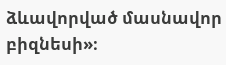ձևավորված մասնավոր բիզնեսի»։